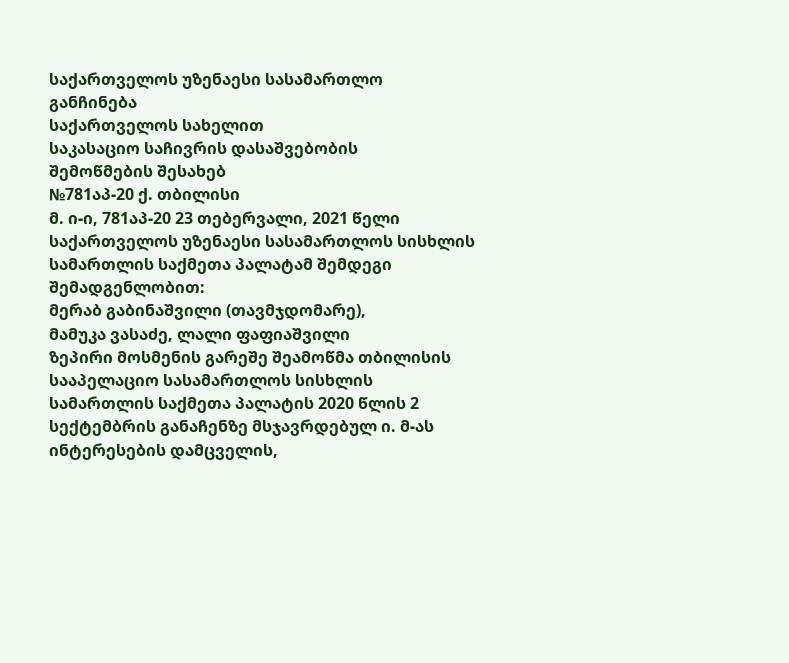საქართველოს უზენაესი სასამართლო
განჩინება
საქართველოს სახელით
საკასაციო საჩივრის დასაშვებობის
შემოწმების შესახებ
№781აპ-20 ქ. თბილისი
მ. ი-ი, 781აპ-20 23 თებერვალი, 2021 წელი
საქართველოს უზენაესი სასამართლოს სისხლის სამართლის საქმეთა პალატამ შემდეგი შემადგენლობით:
მერაბ გაბინაშვილი (თავმჯდომარე),
მამუკა ვასაძე, ლალი ფაფიაშვილი
ზეპირი მოსმენის გარეშე შეამოწმა თბილისის სააპელაციო სასამართლოს სისხლის სამართლის საქმეთა პალატის 2020 წლის 2 სექტემბრის განაჩენზე მსჯავრდებულ ი. მ-ას ინტერესების დამცველის,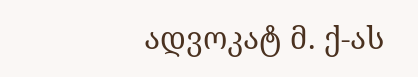ადვოკატ მ. ქ-ას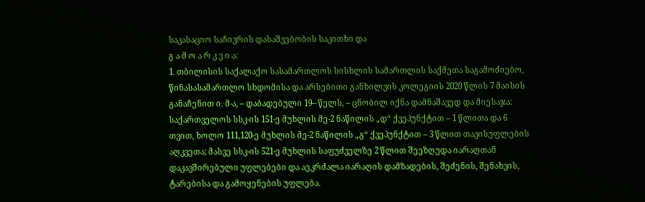საკასაციო საჩივრის დასაშვებობის საკითხი და
გ ა მ ო ა რ კ ვ ი ა:
1. თბილისის საქალაქო სასამართლოს სისხლის სამართლის საქმეთა საგამოძიებო, წინასასამართლო სხდომისა და არსებითი განხილვის კოლეგიის 2020 წლის 7 მაისის განაჩენით ი. მ-ა, – დაბადებული 19-- წელს, – ცნობილ იქნა დამნაშავედ და მიესაჯა: საქართველოს სსკ-ის 151-ე მუხლის მე-2 ნაწილის „დ“ ქვეპუნქტით – 1 წლითა და 6 თვით, ხოლო 111,120-ე მუხლის მე-2 ნაწილის „გ“ ქვეპუნქტით – 3 წლით თავისუფლების აღკვეთა; მასვე სსკ-ის 521-ე მუხლის საფუძველზე 2 წლით შეეზღუდა იარაღთან დაკავშირებული უფლებები და აეკრძალა იარაღის დამზადების, შეძენის, შენახვის, ტარებისა და გამოყენების უფლება.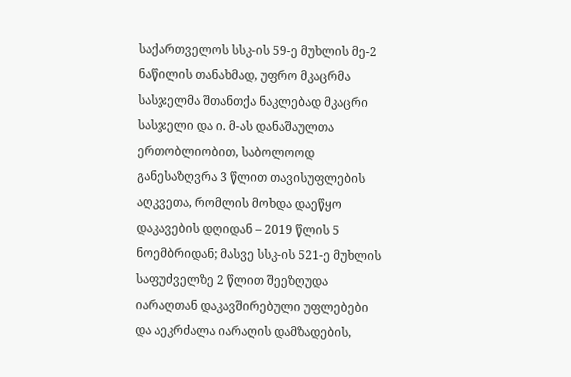საქართველოს სსკ-ის 59-ე მუხლის მე-2 ნაწილის თანახმად, უფრო მკაცრმა სასჯელმა შთანთქა ნაკლებად მკაცრი სასჯელი და ი. მ-ას დანაშაულთა ერთობლიობით, საბოლოოდ განესაზღვრა 3 წლით თავისუფლების აღკვეთა, რომლის მოხდა დაეწყო დაკავების დღიდან – 2019 წლის 5 ნოემბრიდან; მასვე სსკ-ის 521-ე მუხლის საფუძველზე 2 წლით შეეზღუდა იარაღთან დაკავშირებული უფლებები და აეკრძალა იარაღის დამზადების,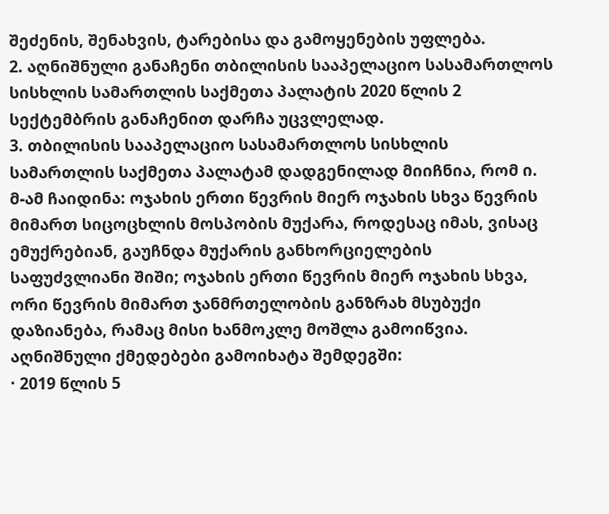შეძენის, შენახვის, ტარებისა და გამოყენების უფლება.
2. აღნიშნული განაჩენი თბილისის სააპელაციო სასამართლოს სისხლის სამართლის საქმეთა პალატის 2020 წლის 2 სექტემბრის განაჩენით დარჩა უცვლელად.
3. თბილისის სააპელაციო სასამართლოს სისხლის სამართლის საქმეთა პალატამ დადგენილად მიიჩნია, რომ ი. მ-ამ ჩაიდინა: ოჯახის ერთი წევრის მიერ ოჯახის სხვა წევრის მიმართ სიცოცხლის მოსპობის მუქარა, როდესაც იმას, ვისაც ემუქრებიან, გაუჩნდა მუქარის განხორციელების საფუძვლიანი შიში; ოჯახის ერთი წევრის მიერ ოჯახის სხვა, ორი წევრის მიმართ ჯანმრთელობის განზრახ მსუბუქი დაზიანება, რამაც მისი ხანმოკლე მოშლა გამოიწვია. აღნიშნული ქმედებები გამოიხატა შემდეგში:
· 2019 წლის 5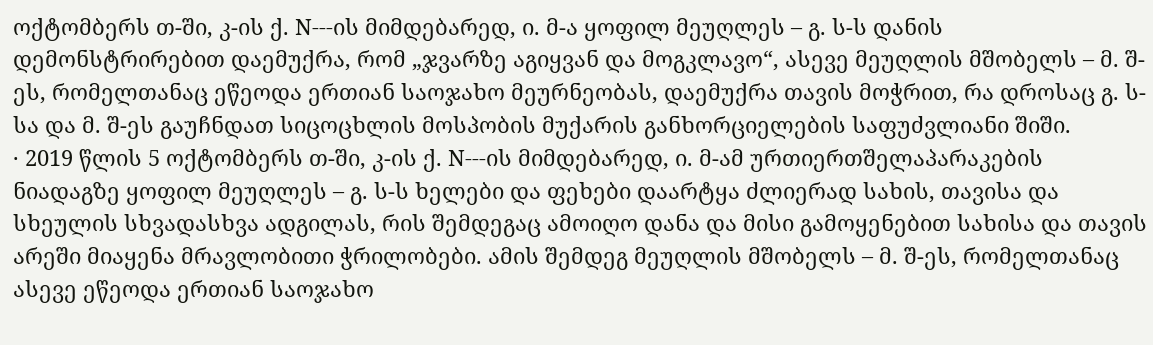ოქტომბერს თ-ში, კ-ის ქ. N---ის მიმდებარედ, ი. მ-ა ყოფილ მეუღლეს – გ. ს-ს დანის დემონსტრირებით დაემუქრა, რომ „ჯვარზე აგიყვან და მოგკლავო“, ასევე მეუღლის მშობელს – მ. შ-ეს, რომელთანაც ეწეოდა ერთიან საოჯახო მეურნეობას, დაემუქრა თავის მოჭრით, რა დროსაც გ. ს-სა და მ. შ-ეს გაუჩნდათ სიცოცხლის მოსპობის მუქარის განხორციელების საფუძვლიანი შიში.
· 2019 წლის 5 ოქტომბერს თ-ში, კ-ის ქ. N---ის მიმდებარედ, ი. მ-ამ ურთიერთშელაპარაკების ნიადაგზე ყოფილ მეუღლეს – გ. ს-ს ხელები და ფეხები დაარტყა ძლიერად სახის, თავისა და სხეულის სხვადასხვა ადგილას, რის შემდეგაც ამოიღო დანა და მისი გამოყენებით სახისა და თავის არეში მიაყენა მრავლობითი ჭრილობები. ამის შემდეგ მეუღლის მშობელს – მ. შ-ეს, რომელთანაც ასევე ეწეოდა ერთიან საოჯახო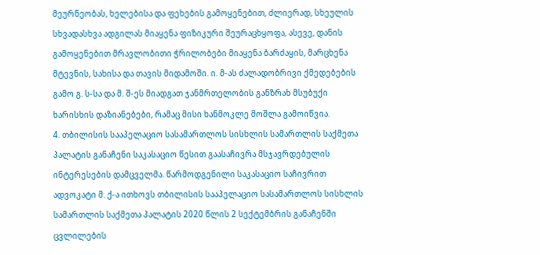მეურნეობას, ხელებისა და ფეხების გამოყენებით, ძლიერად, სხეულის სხვადასხვა ადგილას მიაყენა ფიზიკური შეურაცხყოფა, ასევე, დანის გამოყენებით მრავლობითი ჭრილობები მიაყენა ბარძაყის, მარცხენა მტევნის, სახისა და თავის მიდამოში. ი. მ-ას ძალადობრივი ქმედებების გამო გ. ს-სა და მ. შ-ეს მიადგათ ჯანმრთელობის განზრახ მსუბუქი ხარისხის დაზიანებები, რამაც მისი ხანმოკლე მოშლა გამოიწვია.
4. თბილისის სააპელაციო სასამართლოს სისხლის სამართლის საქმეთა პალატის განაჩენი საკასაციო წესით გაასაჩივრა მსჯავრდებულის ინტერესების დამცველმა. წარმოდგენილი საკასაციო საჩივრით ადვოკატი მ. ქ-ა ითხოვს თბილისის სააპელაციო სასამართლოს სისხლის სამართლის საქმეთა პალატის 2020 წლის 2 სექტემბრის განაჩენში ცვლილების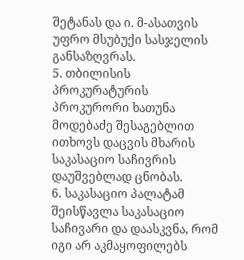შეტანას და ი. მ-ასათვის უფრო მსუბუქი სასჯელის განსაზღვრას.
5. თბილისის პროკურატურის პროკურორი ხათუნა მოდებაძე შესაგებლით ითხოვს დაცვის მხარის საკასაციო საჩივრის დაუშვებლად ცნობას.
6. საკასაციო პალატამ შეისწავლა საკასაციო საჩივარი და დაასკვნა, რომ იგი არ აკმაყოფილებს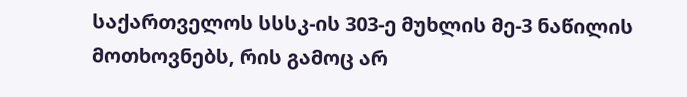საქართველოს სსსკ-ის 303-ე მუხლის მე-3 ნაწილის მოთხოვნებს, რის გამოც არ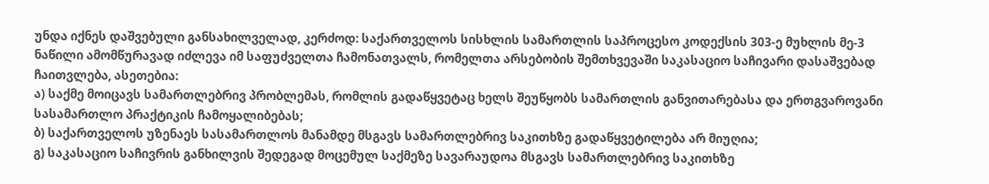უნდა იქნეს დაშვებული განსახილველად, კერძოდ: საქართველოს სისხლის სამართლის საპროცესო კოდექსის 303-ე მუხლის მე-3 ნაწილი ამომწურავად იძლევა იმ საფუძველთა ჩამონათვალს, რომელთა არსებობის შემთხვევაში საკასაციო საჩივარი დასაშვებად ჩაითვლება, ასეთებია:
ა) საქმე მოიცავს სამართლებრივ პრობლემას, რომლის გადაწყვეტაც ხელს შეუწყობს სამართლის განვითარებასა და ერთგვაროვანი სასამართლო პრაქტიკის ჩამოყალიბებას;
ბ) საქართველოს უზენაეს სასამართლოს მანამდე მსგავს სამართლებრივ საკითხზე გადაწყვეტილება არ მიუღია;
გ) საკასაციო საჩივრის განხილვის შედეგად მოცემულ საქმეზე სავარაუდოა მსგავს სამართლებრივ საკითხზე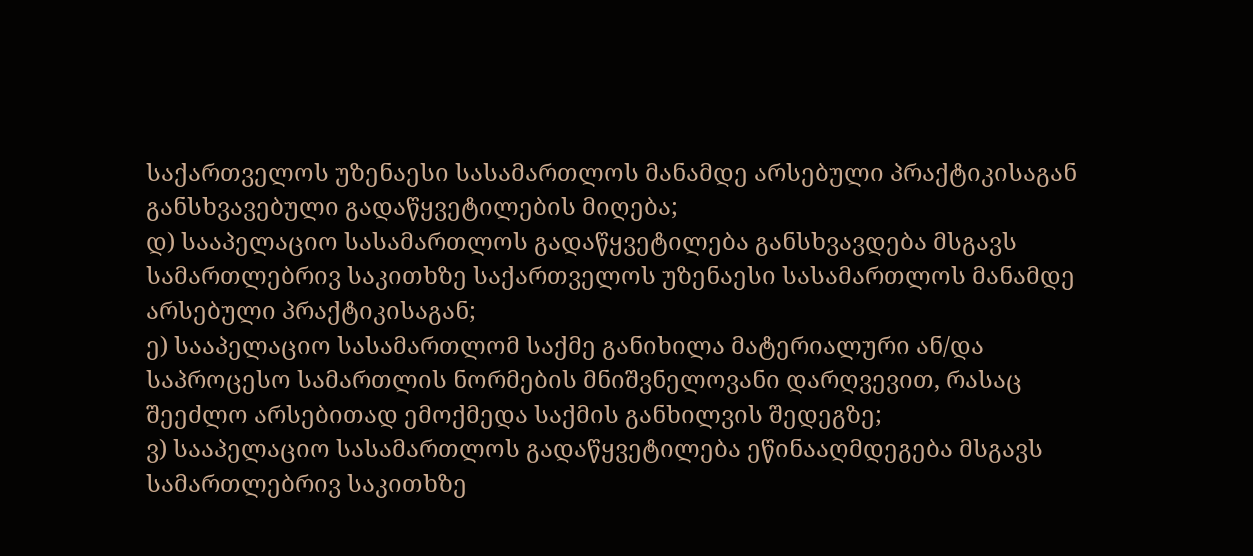საქართველოს უზენაესი სასამართლოს მანამდე არსებული პრაქტიკისაგან განსხვავებული გადაწყვეტილების მიღება;
დ) სააპელაციო სასამართლოს გადაწყვეტილება განსხვავდება მსგავს სამართლებრივ საკითხზე საქართველოს უზენაესი სასამართლოს მანამდე არსებული პრაქტიკისაგან;
ე) სააპელაციო სასამართლომ საქმე განიხილა მატერიალური ან/და საპროცესო სამართლის ნორმების მნიშვნელოვანი დარღვევით, რასაც შეეძლო არსებითად ემოქმედა საქმის განხილვის შედეგზე;
ვ) სააპელაციო სასამართლოს გადაწყვეტილება ეწინააღმდეგება მსგავს სამართლებრივ საკითხზე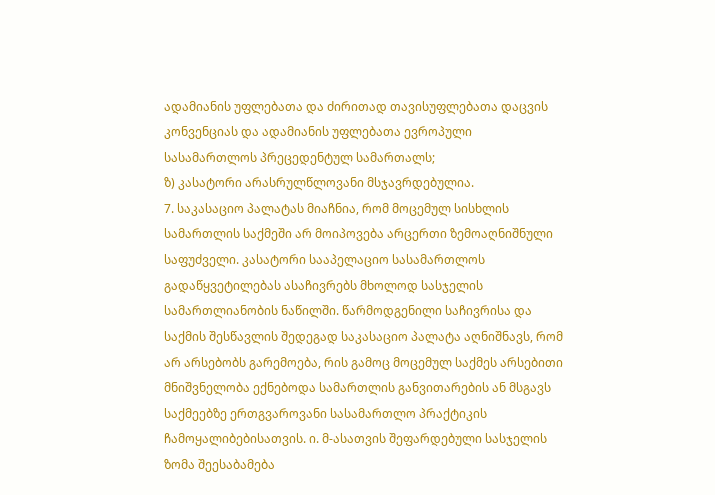ადამიანის უფლებათა და ძირითად თავისუფლებათა დაცვის კონვენციას და ადამიანის უფლებათა ევროპული სასამართლოს პრეცედენტულ სამართალს;
ზ) კასატორი არასრულწლოვანი მსჯავრდებულია.
7. საკასაციო პალატას მიაჩნია, რომ მოცემულ სისხლის სამართლის საქმეში არ მოიპოვება არცერთი ზემოაღნიშნული საფუძველი. კასატორი სააპელაციო სასამართლოს გადაწყვეტილებას ასაჩივრებს მხოლოდ სასჯელის სამართლიანობის ნაწილში. წარმოდგენილი საჩივრისა და საქმის შესწავლის შედეგად საკასაციო პალატა აღნიშნავს, რომ არ არსებობს გარემოება, რის გამოც მოცემულ საქმეს არსებითი მნიშვნელობა ექნებოდა სამართლის განვითარების ან მსგავს საქმეებზე ერთგვაროვანი სასამართლო პრაქტიკის ჩამოყალიბებისათვის. ი. მ-ასათვის შეფარდებული სასჯელის ზომა შეესაბამება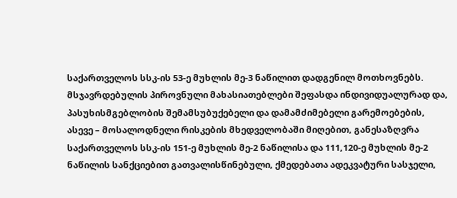საქართველოს სსკ-ის 53-ე მუხლის მე-3 ნაწილით დადგენილ მოთხოვნებს. მსჯავრდებულის პიროვნული მახასიათებლები შეფასდა ინდივიდუალურად და, პასუხისმგებლობის შემამსუბუქებელი და დამამძიმებელი გარემოებების, ასევე – მოსალოდნელი რისკების მხედველობაში მიღებით, განესაზღვრა საქართველოს სსკ-ის 151-ე მუხლის მე-2 ნაწილისა და 111,120-ე მუხლის მე-2 ნაწილის სანქციებით გათვალისწინებული, ქმედებათა ადეკვატური სასჯელი,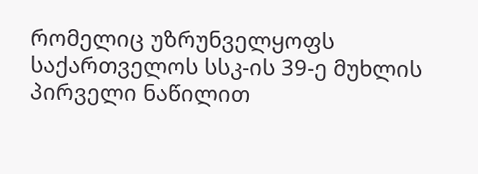რომელიც უზრუნველყოფს საქართველოს სსკ-ის 39-ე მუხლის პირველი ნაწილით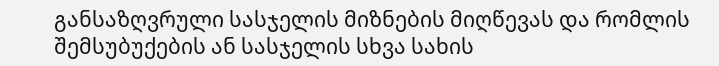განსაზღვრული სასჯელის მიზნების მიღწევას და რომლის შემსუბუქების ან სასჯელის სხვა სახის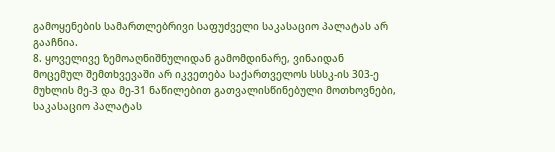გამოყენების სამართლებრივი საფუძველი საკასაციო პალატას არ გააჩნია.
8. ყოველივე ზემოაღნიშნულიდან გამომდინარე, ვინაიდან მოცემულ შემთხვევაში არ იკვეთება საქართველოს სსსკ-ის 303-ე მუხლის მე-3 და მე-31 ნაწილებით გათვალისწინებული მოთხოვნები, საკასაციო პალატას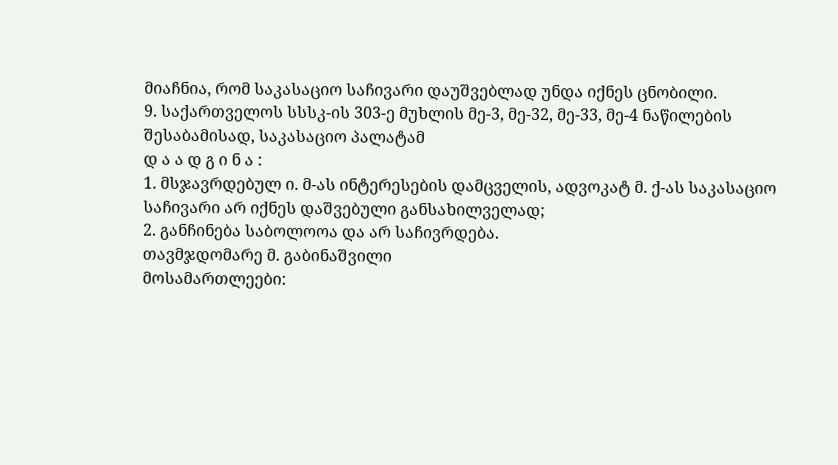მიაჩნია, რომ საკასაციო საჩივარი დაუშვებლად უნდა იქნეს ცნობილი.
9. საქართველოს სსსკ-ის 303-ე მუხლის მე-3, მე-32, მე-33, მე-4 ნაწილების შესაბამისად, საკასაციო პალატამ
დ ა ა დ გ ი ნ ა :
1. მსჯავრდებულ ი. მ-ას ინტერესების დამცველის, ადვოკატ მ. ქ-ას საკასაციო საჩივარი არ იქნეს დაშვებული განსახილველად;
2. განჩინება საბოლოოა და არ საჩივრდება.
თავმჯდომარე მ. გაბინაშვილი
მოსამართლეები: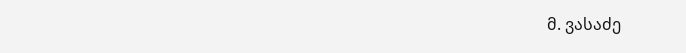მ. ვასაძე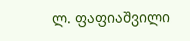ლ. ფაფიაშვილი